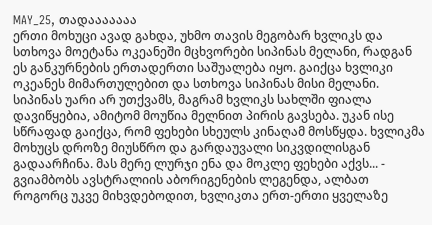MAY_25, თადააააააა
ერთი მოხუცი ავად გახდა, უხმო თავის მეგობარ ხვლიკს და სთხოვა მოეტანა ოკეანეში მცხვორები სიპინას მელანი, რადგან ეს განკურნების ერთადერთი საშუალება იყო. გაიქცა ხვლიკი ოკეანეს მიმართულებით და სთხოვა სიპინას მისი მელანი. სიპინას უარი არ უთქვამს, მაგრამ ხვლიკს სახლში ფიალა დავიწყებია, ამიტომ მოუწია მელნით პირის გავსება. უკან ისე სწრაფად გაიქცა, რომ ფეხები სხეულს კინაღამ მოსწყდა. ხვლიკმა მოხუცს დროზე მიუსწრო და გარდაუვალი სიკვდილისგან გადაარჩინა. მას მერე ლურჯი ენა და მოკლე ფეხები აქვს... - გვიამბობს ავსტრალიის აბორიგენების ლეგენდა, ალბათ როგორც უკვე მიხვდებოდით, ხვლიკთა ერთ-ერთი ყველაზე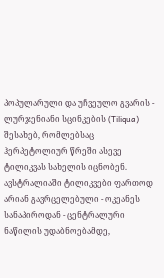პოპულარული და უჩვეულო გვარის -
ლურჯენიანი სცინკების (Tiliqua) შესახებ, რომლებსაც ჰერპეტოლიურ წრეში ასევე ტილიკვას სახელის იცნობენ. ავსტრალიაში ტილიკვები ფართოდ არიან გავრცელებული - ოკეანეს სანაპიროდან - ცენტრალური ნაწილის უდაბნოებამდე,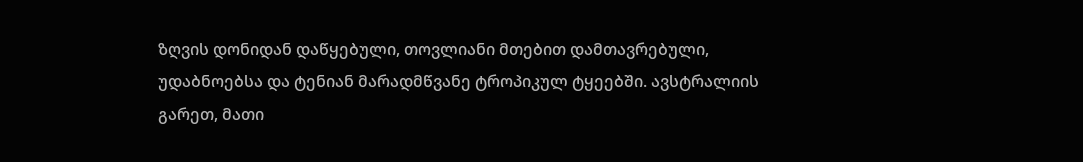ზღვის დონიდან დაწყებული, თოვლიანი მთებით დამთავრებული, უდაბნოებსა და ტენიან მარადმწვანე ტროპიკულ ტყეებში. ავსტრალიის გარეთ, მათი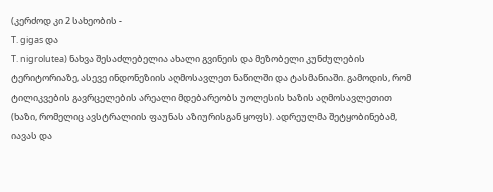(კერძოდ კი 2 სახეობის -
T. gigas და
T. nigrolutea) ნახვა შესაძლებელია ახალი გვინეის და მეზობელი კუნძულების ტერიტორიაზე, ასევე ინდონეზიის აღმოსავლეთ ნაწილში და ტასმანიაში. გამოდის, რომ ტილიკვების გავრცელების არეალი მდებარეობს უოლესის ხაზის აღმოსავლეთით (ხაზი, რომელიც ავსტრალიის ფაუნას აზიურისგან ყოფს). ადრეულმა შეტყობინებამ, იავას და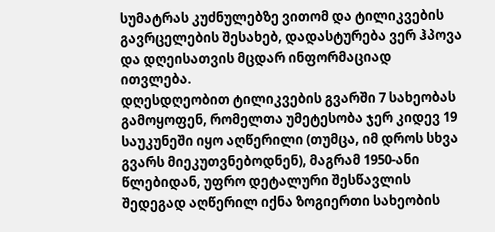სუმატრას კუძნულებზე ვითომ და ტილიკვების გავრცელების შესახებ, დადასტურება ვერ ჰპოვა და დღეისათვის მცდარ ინფორმაციად ითვლება.
დღესდღეობით ტილიკვების გვარში 7 სახეობას გამოყოფენ, რომელთა უმეტესობა ჯერ კიდევ 19 საუკუნეში იყო აღწერილი (თუმცა, იმ დროს სხვა გვარს მიეკუთვნებოდნენ), მაგრამ 1950-ანი წლებიდან, უფრო დეტალური შესწავლის შედეგად აღწერილ იქნა ზოგიერთი სახეობის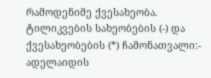რამოდენიმე ქვესახეობა.
ტილიკვების სახეობების (-) და ქვესახეობების (*) ჩამონათვალი:-
ადელაიდის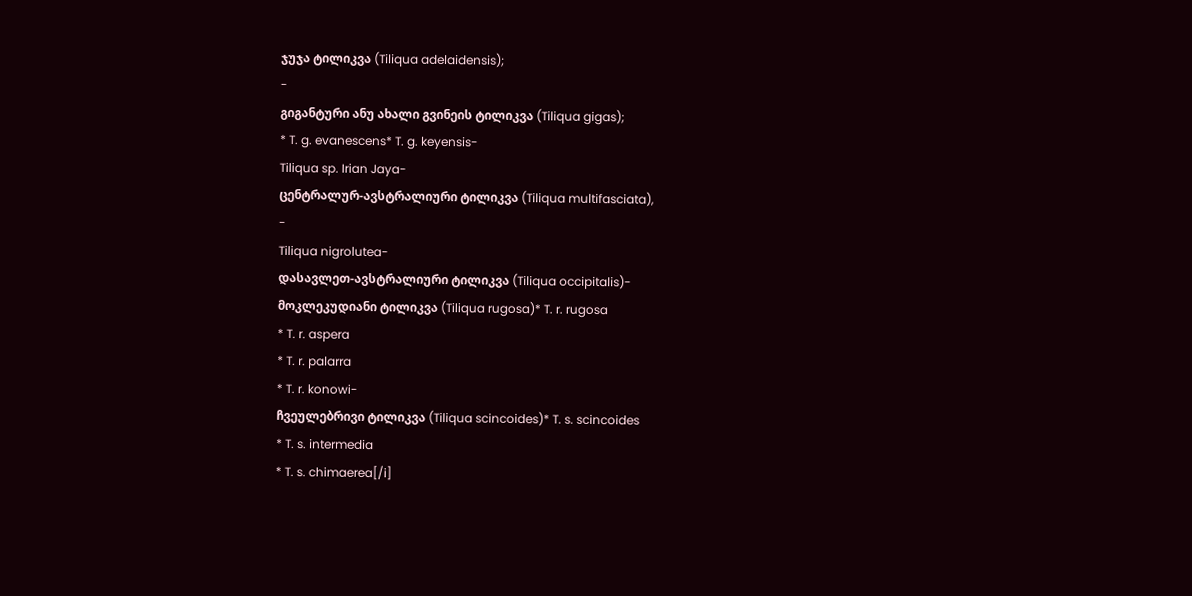ჯუჯა ტილიკვა (Tiliqua adelaidensis);
-
გიგანტური ანუ ახალი გვინეის ტილიკვა (Tiliqua gigas);
* T. g. evanescens* T. g. keyensis-
Tiliqua sp. Irian Jaya-
ცენტრალურ-ავსტრალიური ტილიკვა (Tiliqua multifasciata),
-
Tiliqua nigrolutea-
დასავლეთ-ავსტრალიური ტილიკვა (Tiliqua occipitalis)-
მოკლეკუდიანი ტილიკვა (Tiliqua rugosa)* T. r. rugosa
* T. r. aspera
* T. r. palarra
* T. r. konowi-
ჩვეულებრივი ტილიკვა (Tiliqua scincoides)* T. s. scincoides
* T. s. intermedia
* T. s. chimaerea[/i]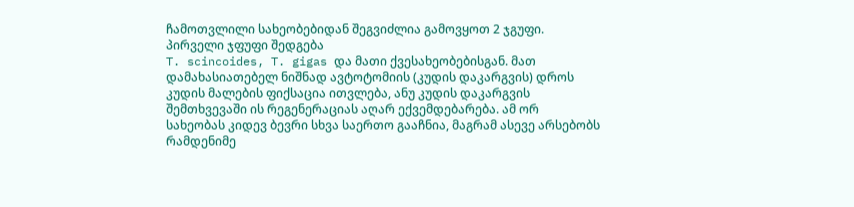ჩამოთვლილი სახეობებიდან შეგვიძლია გამოვყოთ 2 ჯგუფი.
პირველი ჯფუფი შედგება
T. scincoides, T. gigas და მათი ქვესახეობებისგან. მათ დამახასიათებელ ნიშნად ავტოტომიის (კუდის დაკარგვის) დროს კუდის მალების ფიქსაცია ითვლება, ანუ კუდის დაკარგვის შემთხვევაში ის რეგენერაციას აღარ ექვემდებარება. ამ ორ სახეობას კიდევ ბევრი სხვა საერთო გააჩნია, მაგრამ ასევე არსებობს რამდენიმე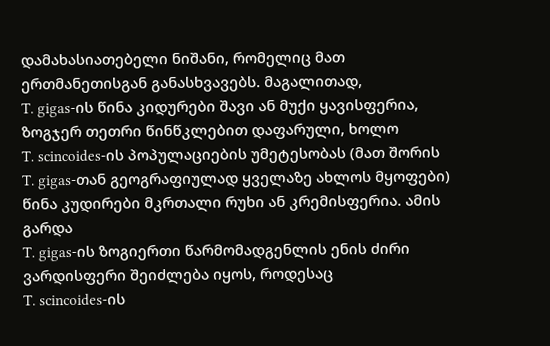დამახასიათებელი ნიშანი, რომელიც მათ ერთმანეთისგან განასხვავებს. მაგალითად,
T. gigas-ის წინა კიდურები შავი ან მუქი ყავისფერია, ზოგჯერ თეთრი წინწკლებით დაფარული, ხოლო
T. scincoides-ის პოპულაციების უმეტესობას (მათ შორის
T. gigas-თან გეოგრაფიულად ყველაზე ახლოს მყოფები) წინა კუდირები მკრთალი რუხი ან კრემისფერია. ამის გარდა
T. gigas-ის ზოგიერთი წარმომადგენლის ენის ძირი ვარდისფერი შეიძლება იყოს, როდესაც
T. scincoides-ის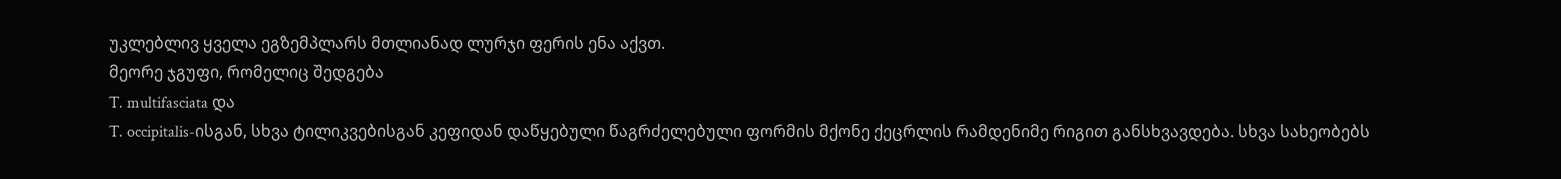უკლებლივ ყველა ეგზემპლარს მთლიანად ლურჯი ფერის ენა აქვთ.
მეორე ჯგუფი, რომელიც შედგება
T. multifasciata და
T. occipitalis-ისგან, სხვა ტილიკვებისგან კეფიდან დაწყებული წაგრძელებული ფორმის მქონე ქეცრლის რამდენიმე რიგით განსხვავდება. სხვა სახეობებს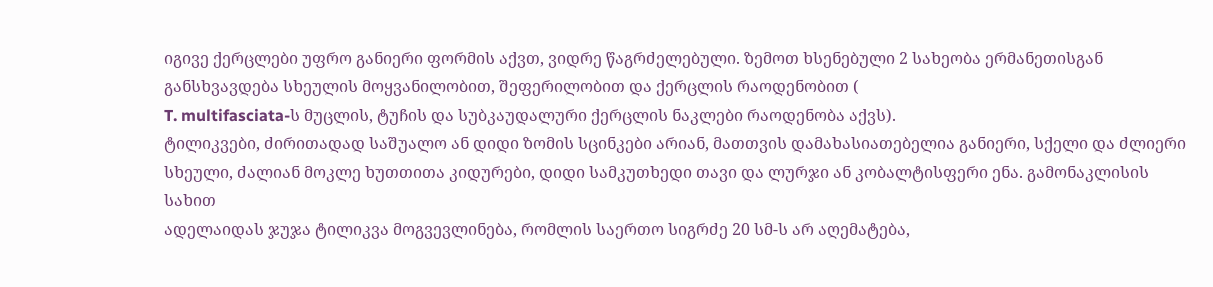იგივე ქერცლები უფრო განიერი ფორმის აქვთ, ვიდრე წაგრძელებული. ზემოთ ხსენებული 2 სახეობა ერმანეთისგან განსხვავდება სხეულის მოყვანილობით, შეფერილობით და ქერცლის რაოდენობით (
T. multifasciata-ს მუცლის, ტუჩის და სუბკაუდალური ქერცლის ნაკლები რაოდენობა აქვს).
ტილიკვები, ძირითადად საშუალო ან დიდი ზომის სცინკები არიან, მათთვის დამახასიათებელია განიერი, სქელი და ძლიერი სხეული, ძალიან მოკლე ხუთთითა კიდურები, დიდი სამკუთხედი თავი და ლურჯი ან კობალტისფერი ენა. გამონაკლისის სახით
ადელაიდას ჯუჯა ტილიკვა მოგვევლინება, რომლის საერთო სიგრძე 20 სმ-ს არ აღემატება,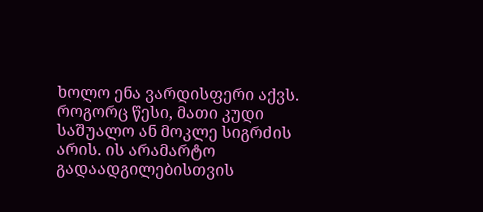ხოლო ენა ვარდისფერი აქვს. როგორც წესი, მათი კუდი საშუალო ან მოკლე სიგრძის არის. ის არამარტო გადაადგილებისთვის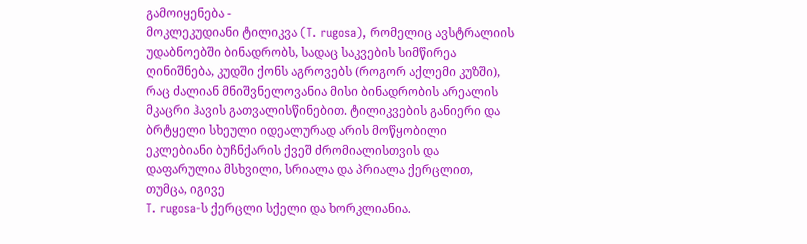გამოიყენება -
მოკლეკუდიანი ტილიკვა (T. rugosa), რომელიც ავსტრალიის უდაბნოებში ბინადრობს, სადაც საკვების სიმწირეა ღინიშნება, კუდში ქონს აგროვებს (როგორ აქლემი კუზში), რაც ძალიან მნიშვნელოვანია მისი ბინადრობის არეალის მკაცრი ჰავის გათვალისწინებით. ტილიკვების განიერი და ბრტყელი სხეული იდეალურად არის მოწყობილი ეკლებიანი ბუჩნქარის ქვეშ ძრომიალისთვის და დაფარულია მსხვილი, სრიალა და პრიალა ქერცლით, თუმცა, იგივე
T. rugosa-ს ქერცლი სქელი და ხორკლიანია.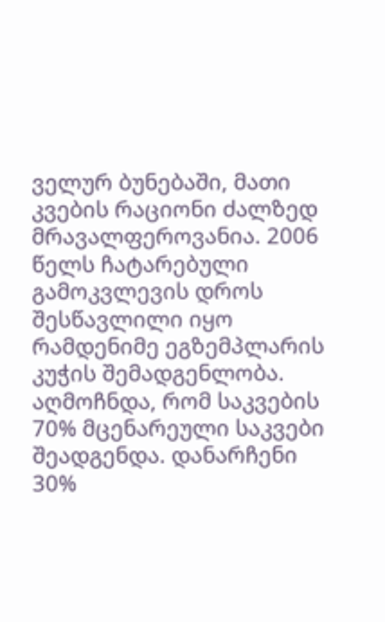ველურ ბუნებაში, მათი კვების რაციონი ძალზედ მრავალფეროვანია. 2006 წელს ჩატარებული გამოკვლევის დროს შესწავლილი იყო რამდენიმე ეგზემპლარის კუჭის შემადგენლობა. აღმოჩნდა, რომ საკვების 70% მცენარეული საკვები შეადგენდა. დანარჩენი 30%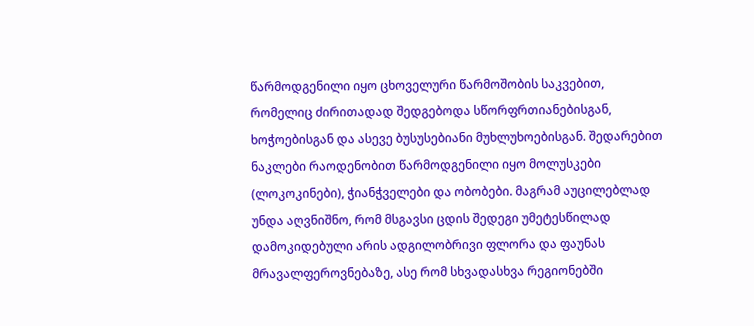წარმოდგენილი იყო ცხოველური წარმოშობის საკვებით, რომელიც ძირითადად შედგებოდა სწორფრთიანებისგან, ხოჭოებისგან და ასევე ბუსუსებიანი მუხლუხოებისგან. შედარებით ნაკლები რაოდენობით წარმოდგენილი იყო მოლუსკები (ლოკოკინები), ჭიანჭველები და ობობები. მაგრამ აუცილებლად უნდა აღვნიშნო, რომ მსგავსი ცდის შედეგი უმეტესწილად დამოკიდებული არის ადგილობრივი ფლორა და ფაუნას მრავალფეროვნებაზე, ასე რომ სხვადასხვა რეგიონებში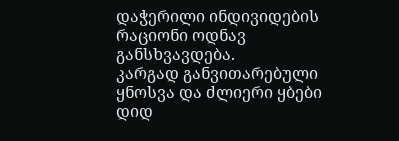დაჭერილი ინდივიდების რაციონი ოდნავ განსხვავდება.
კარგად განვითარებული ყნოსვა და ძლიერი ყბები დიდ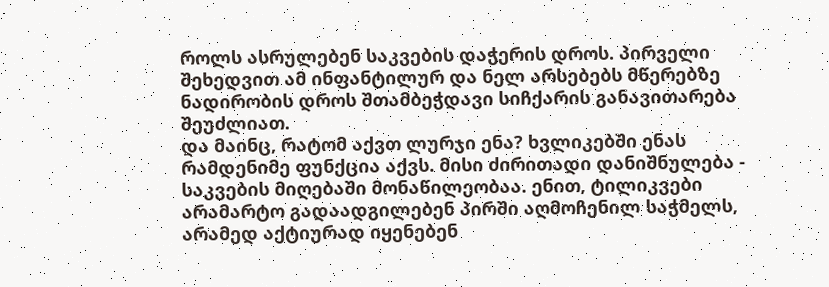როლს ასრულებენ საკვების დაჭერის დროს. პირველი შეხედვით ამ ინფანტილურ და ნელ არსებებს მწერებზე ნადირობის დროს შთამბეჭდავი სიჩქარის განავითარება შეუძლიათ.
და მაინც, რატომ აქვთ ლურჯი ენა? ხვლიკებში ენას რამდენიმე ფუნქცია აქვს. მისი ძირითადი დანიშნულება - საკვების მიღებაში მონაწილეობაა. ენით, ტილიკვები არამარტო გადაადგილებენ პირში აღმოჩენილ საჭმელს, არამედ აქტიურად იყენებენ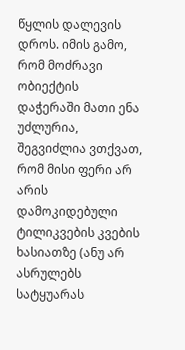წყლის დალევის დროს. იმის გამო, რომ მოძრავი ობიექტის დაჭერაში მათი ენა უძლურია, შეგვიძლია ვთქვათ, რომ მისი ფერი არ არის დამოკიდებული ტილიკვების კვების ხასიათზე (ანუ არ ასრულებს სატყუარას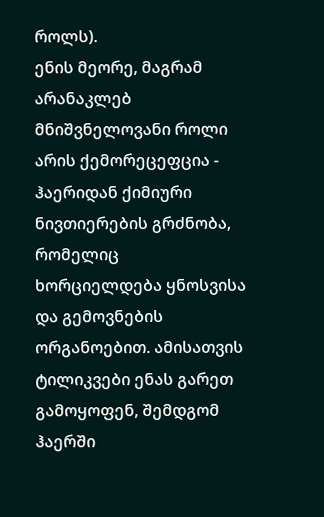როლს).
ენის მეორე, მაგრამ არანაკლებ მნიშვნელოვანი როლი არის ქემორეცეფცია - ჰაერიდან ქიმიური ნივთიერების გრძნობა, რომელიც ხორციელდება ყნოსვისა და გემოვნების ორგანოებით. ამისათვის ტილიკვები ენას გარეთ გამოყოფენ, შემდგომ ჰაერში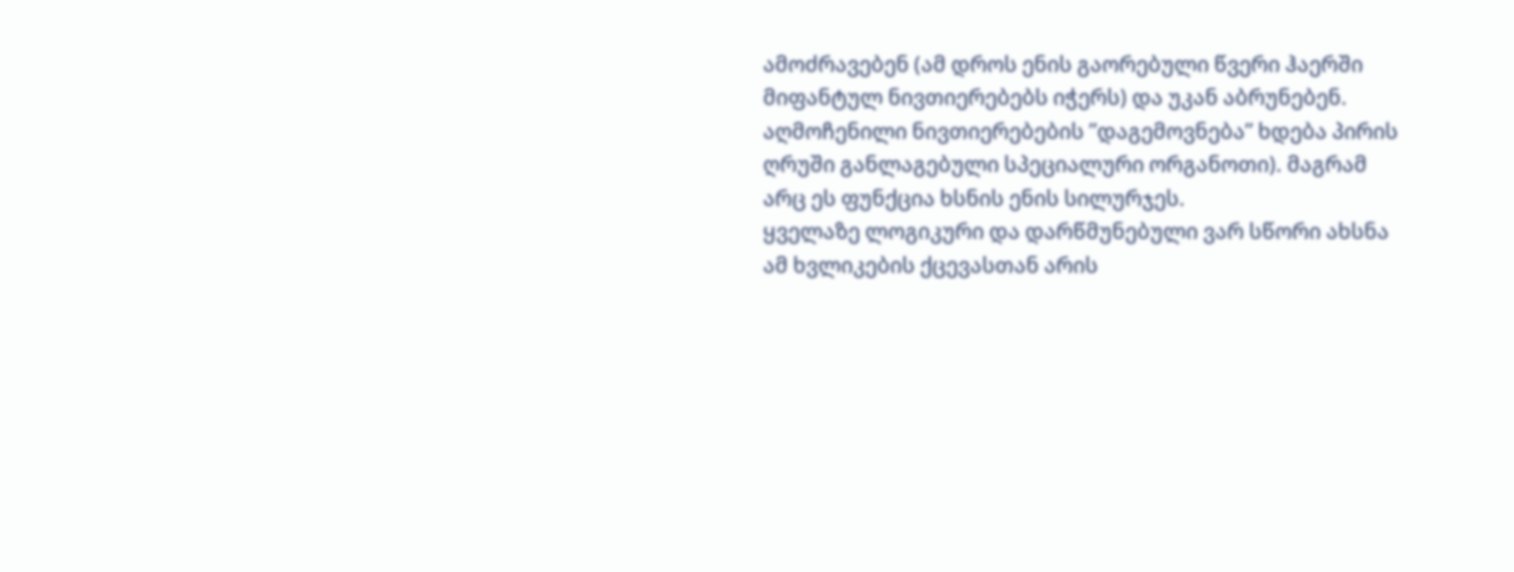ამოძრავებენ (ამ დროს ენის გაორებული წვერი ჰაერში მიფანტულ ნივთიერებებს იჭერს) და უკან აბრუნებენ. აღმოჩენილი ნივთიერებების ”დაგემოვნება” ხდება პირის ღრუში განლაგებული სპეციალური ორგანოთი). მაგრამ არც ეს ფუნქცია ხსნის ენის სილურჯეს.
ყველაზე ლოგიკური და დარწმუნებული ვარ სწორი ახსნა ამ ხვლიკების ქცევასთან არის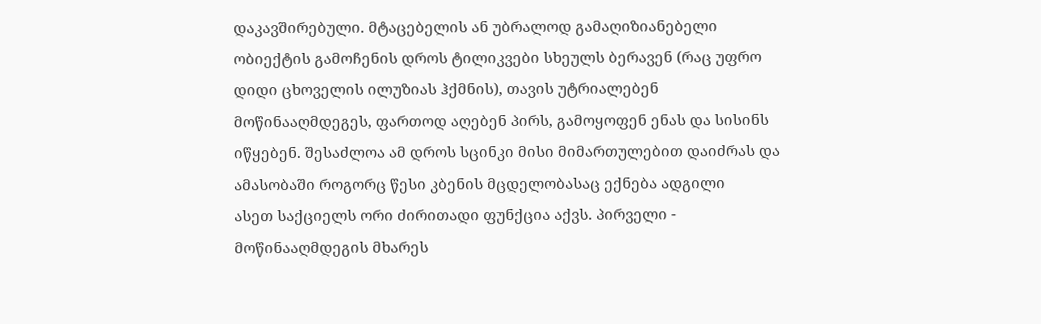დაკავშირებული. მტაცებელის ან უბრალოდ გამაღიზიანებელი ობიექტის გამოჩენის დროს ტილიკვები სხეულს ბერავენ (რაც უფრო დიდი ცხოველის ილუზიას ჰქმნის), თავის უტრიალებენ მოწინააღმდეგეს, ფართოდ აღებენ პირს, გამოყოფენ ენას და სისინს იწყებენ. შესაძლოა ამ დროს სცინკი მისი მიმართულებით დაიძრას და ამასობაში როგორც წესი კბენის მცდელობასაც ექნება ადგილი
ასეთ საქციელს ორი ძირითადი ფუნქცია აქვს. პირველი - მოწინააღმდეგის მხარეს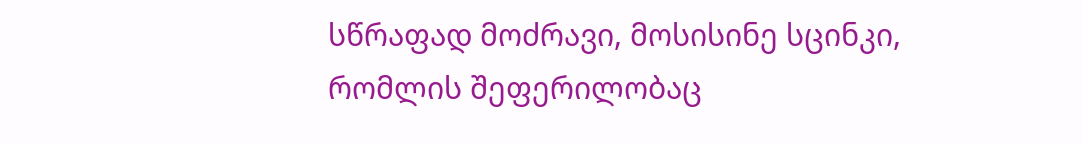სწრაფად მოძრავი, მოსისინე სცინკი, რომლის შეფერილობაც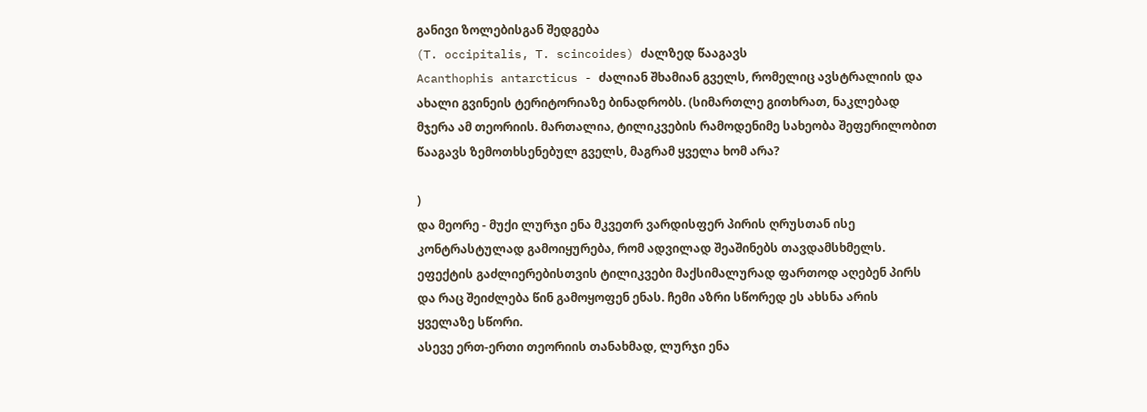განივი ზოლებისგან შედგება
(T. occipitalis, T. scincoides) ძალზედ წააგავს
Acanthophis antarcticus - ძალიან შხამიან გველს, რომელიც ავსტრალიის და ახალი გვინეის ტერიტორიაზე ბინადრობს. (სიმართლე გითხრათ, ნაკლებად მჯერა ამ თეორიის. მართალია, ტილიკვების რამოდენიმე სახეობა შეფერილობით წააგავს ზემოთხსენებულ გველს, მაგრამ ყველა ხომ არა?

)
და მეორე - მუქი ლურჯი ენა მკვეთრ ვარდისფერ პირის ღრუსთან ისე კონტრასტულად გამოიყურება, რომ ადვილად შეაშინებს თავდამსხმელს. ეფექტის გაძლიერებისთვის ტილიკვები მაქსიმალურად ფართოდ აღებენ პირს და რაც შეიძლება წინ გამოყოფენ ენას. ჩემი აზრი სწორედ ეს ახსნა არის ყველაზე სწორი.
ასევე ერთ-ერთი თეორიის თანახმად, ლურჯი ენა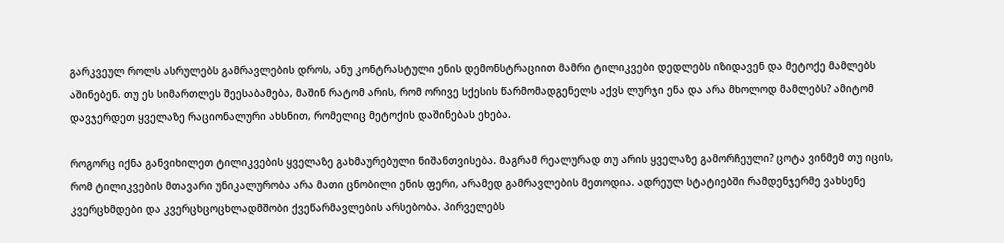გარკვეულ როლს ასრულებს გამრავლების დროს, ანუ კონტრასტული ენის დემონსტრაციით მამრი ტილიკვები დედლებს იზიდავენ და მეტოქე მამლებს აშინებენ. თუ ეს სიმართლეს შეესაბამება, მაშინ რატომ არის, რომ ორივე სქესის წარმომადგენელს აქვს ლურჯი ენა და არა მხოლოდ მამლებს? ამიტომ დავჯერდეთ ყველაზე რაციონალური ახსნით, რომელიც მეტოქის დაშინებას ეხება.

როგორც იქნა განვიხილეთ ტილიკვების ყველაზე გახმაურებული ნიშანთვისება. მაგრამ რეალურად თუ არის ყველაზე გამორჩეული? ცოტა ვინმემ თუ იცის, რომ ტილიკვების მთავარი უნიკალურობა არა მათი ცნობილი ენის ფერი, არამედ გამრავლების მეთოდია. ადრეულ სტატიებში რამდენჯერმე ვახსენე კვერცხმდები და კვერცხცოცხლადმშობი ქვეწარმავლების არსებობა. პირველებს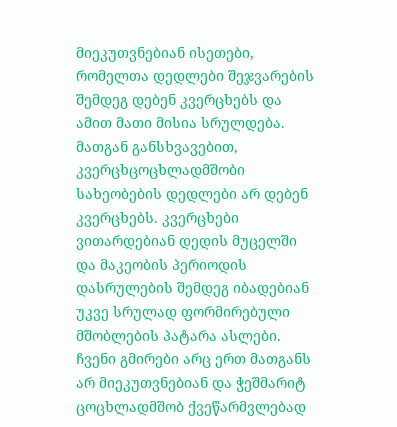მიეკუთვნებიან ისეთები, რომელთა დედლები შეჯვარების შემდეგ დებენ კვერცხებს და ამით მათი მისია სრულდება. მათგან განსხვავებით, კვერცხცოცხლადმშობი სახეობების დედლები არ დებენ კვერცხებს. კვერცხები ვითარდებიან დედის მუცელში და მაკეობის პერიოდის დასრულების შემდეგ იბადებიან უკვე სრულად ფორმირებული მშობლების პატარა ასლები. ჩვენი გმირები არც ერთ მათგანს არ მიეკუთვნებიან და ჭეშმარიტ ცოცხლადმშობ ქვეწარმვლებად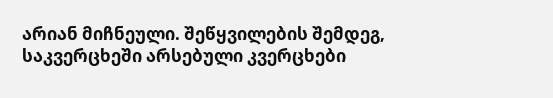არიან მიჩნეული. შეწყვილების შემდეგ, საკვერცხეში არსებული კვერცხები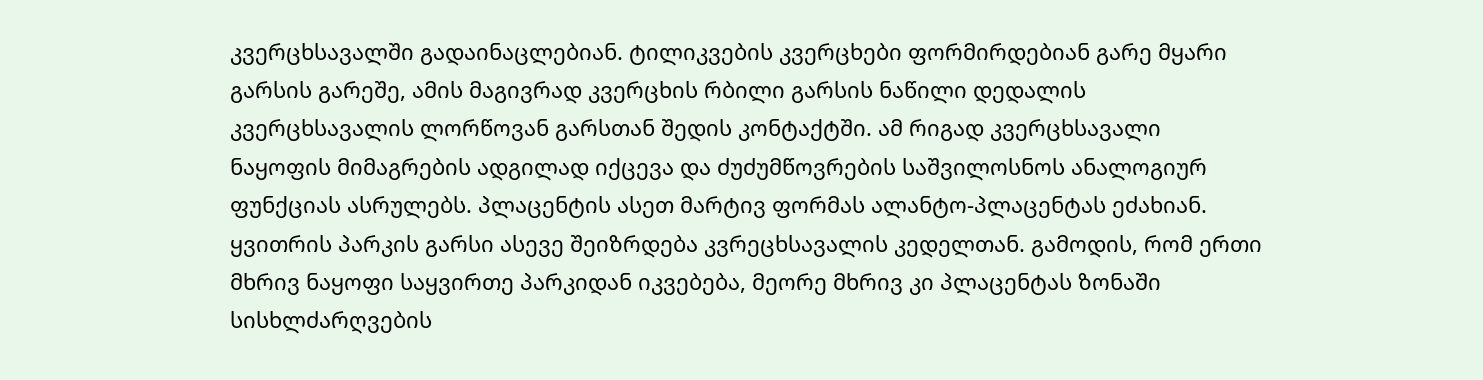კვერცხსავალში გადაინაცლებიან. ტილიკვების კვერცხები ფორმირდებიან გარე მყარი გარსის გარეშე, ამის მაგივრად კვერცხის რბილი გარსის ნაწილი დედალის კვერცხსავალის ლორწოვან გარსთან შედის კონტაქტში. ამ რიგად კვერცხსავალი ნაყოფის მიმაგრების ადგილად იქცევა და ძუძუმწოვრების საშვილოსნოს ანალოგიურ ფუნქციას ასრულებს. პლაცენტის ასეთ მარტივ ფორმას ალანტო-პლაცენტას ეძახიან. ყვითრის პარკის გარსი ასევე შეიზრდება კვრეცხსავალის კედელთან. გამოდის, რომ ერთი მხრივ ნაყოფი საყვირთე პარკიდან იკვებება, მეორე მხრივ კი პლაცენტას ზონაში სისხლძარღვების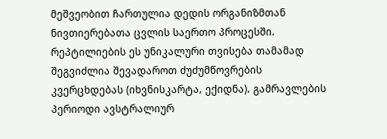მეშვეობით ჩართულია დედის ორგანიზმთან ნივთიერებათა ცვლის საერთო პროცესში. რეპტილიების ეს უნიკალური თვისება თამამად შეგვიძლია შევადაროთ ძუძუმწოვრების კვერცხდებას (იხვნისკარტა, ექიდნა). გამრავლების პერიოდი ავსტრალიურ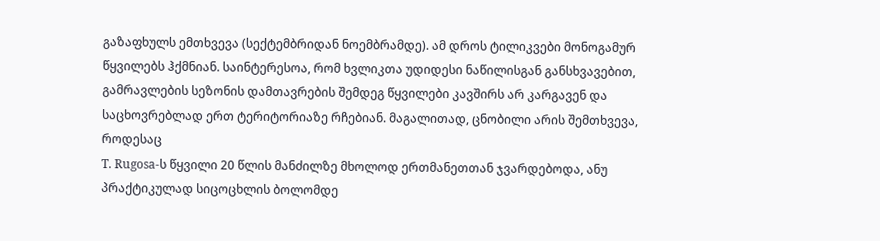გაზაფხულს ემთხვევა (სექტემბრიდან ნოემბრამდე). ამ დროს ტილიკვები მონოგამურ წყვილებს ჰქმნიან. საინტერესოა, რომ ხვლიკთა უდიდესი ნაწილისგან განსხვავებით, გამრავლების სეზონის დამთავრების შემდეგ წყვილები კავშირს არ კარგავენ და საცხოვრებლად ერთ ტერიტორიაზე რჩებიან. მაგალითად, ცნობილი არის შემთხვევა, როდესაც
T. Rugosa-ს წყვილი 20 წლის მანძილზე მხოლოდ ერთმანეთთან ჯვარდებოდა, ანუ პრაქტიკულად სიცოცხლის ბოლომდე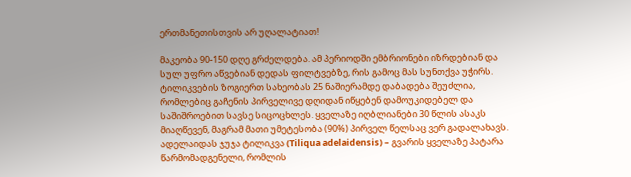ერთმანეთისთვის არ უღალატიათ!

მაკეობა 90-150 დღე გრძელდება. ამ პერიოდში ემბრიონები იზრდებიან და სულ უფრო აწვებიან დედას ფილტვებზე, რის გამოც მას სუნთქვა უჭირს. ტილიკვების ზოგიერთ სახეობას 25 ნაშიერამდე დაბადება შეუძლია, რომლებიც გაჩენის პირველივე დღიდან იწყებენ დამოუკიდებელ და საშიშროებით სავსე სიცოცხლეს. ყველაზე იღბლიანები 30 წლის ასაკს მიაღწევენ, მაგრამ მათი უმეტესობა (90%) პირველ წელსაც ვერ გადალახავს.
ადელაიდას ჯუჯა ტილიკვა (Tiliqua adelaidensis) – გვარის ყველაზე პატარა წარმომადგენელი, რომლის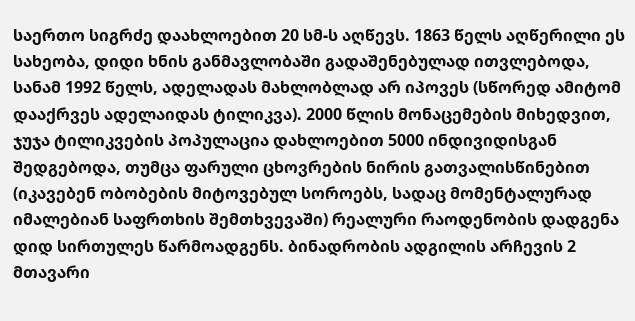საერთო სიგრძე დაახლოებით 20 სმ-ს აღწევს. 1863 წელს აღწერილი ეს სახეობა, დიდი ხნის განმავლობაში გადაშენებულად ითვლებოდა, სანამ 1992 წელს, ადელადას მახლობლად არ იპოვეს (სწორედ ამიტომ დააქრვეს ადელაიდას ტილიკვა). 2000 წლის მონაცემების მიხედვით, ჯუჯა ტილიკვების პოპულაცია დახლოებით 5000 ინდივიდისგან შედგებოდა, თუმცა ფარული ცხოვრების ნირის გათვალისწინებით (იკავებენ ობობების მიტოვებულ სოროებს, სადაც მომენტალურად იმალებიან საფრთხის შემთხვევაში) რეალური რაოდენობის დადგენა დიდ სირთულეს წარმოადგენს. ბინადრობის ადგილის არჩევის 2 მთავარი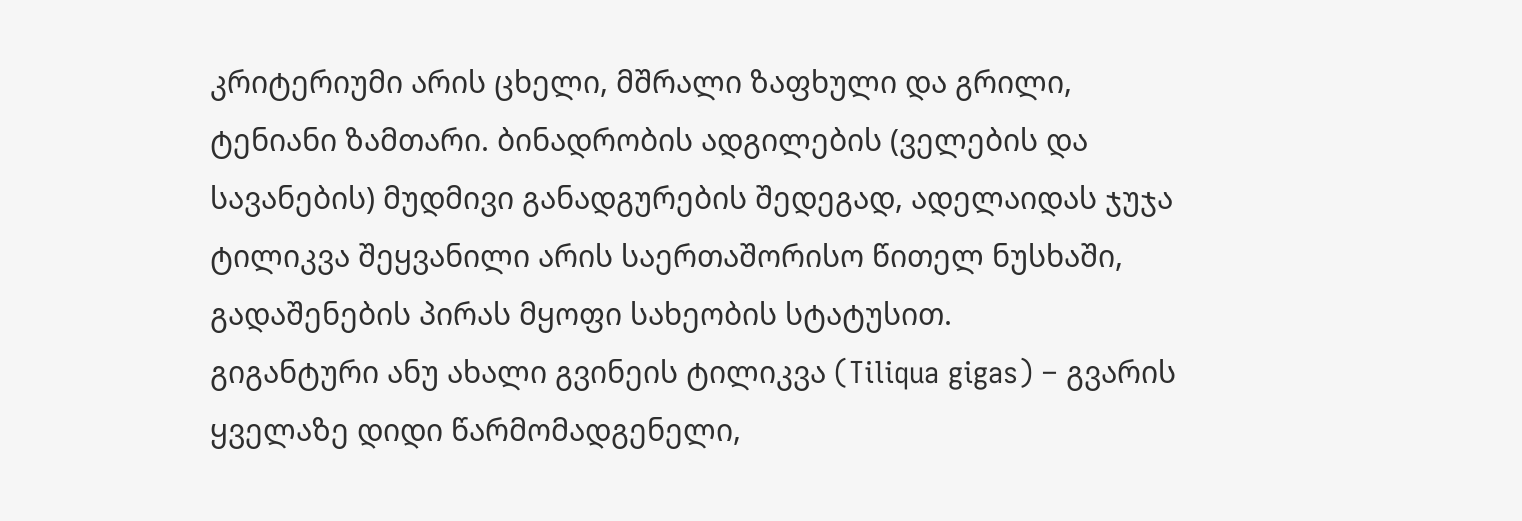კრიტერიუმი არის ცხელი, მშრალი ზაფხული და გრილი, ტენიანი ზამთარი. ბინადრობის ადგილების (ველების და სავანების) მუდმივი განადგურების შედეგად, ადელაიდას ჯუჯა ტილიკვა შეყვანილი არის საერთაშორისო წითელ ნუსხაში, გადაშენების პირას მყოფი სახეობის სტატუსით.
გიგანტური ანუ ახალი გვინეის ტილიკვა (Tiliqua gigas) – გვარის ყველაზე დიდი წარმომადგენელი,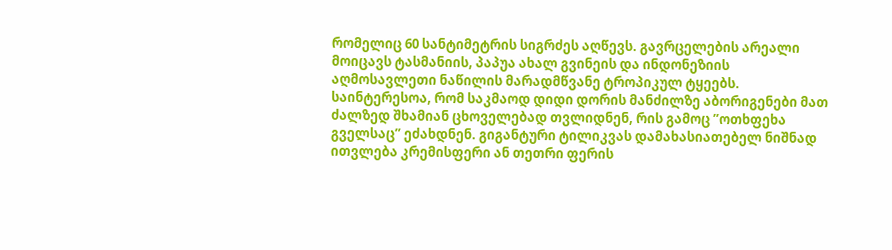რომელიც 60 სანტიმეტრის სიგრძეს აღწევს. გავრცელების არეალი მოიცავს ტასმანიის, პაპუა ახალ გვინეის და ინდონეზიის აღმოსავლეთი ნაწილის მარადმწვანე ტროპიკულ ტყეებს. საინტერესოა, რომ საკმაოდ დიდი დორის მანძილზე აბორიგენები მათ ძალზედ შხამიან ცხოველებად თვლიდნენ, რის გამოც ”ოთხფეხა გველსაც” ეძახდნენ. გიგანტური ტილიკვას დამახასიათებელ ნიშნად ითვლება კრემისფერი ან თეთრი ფერის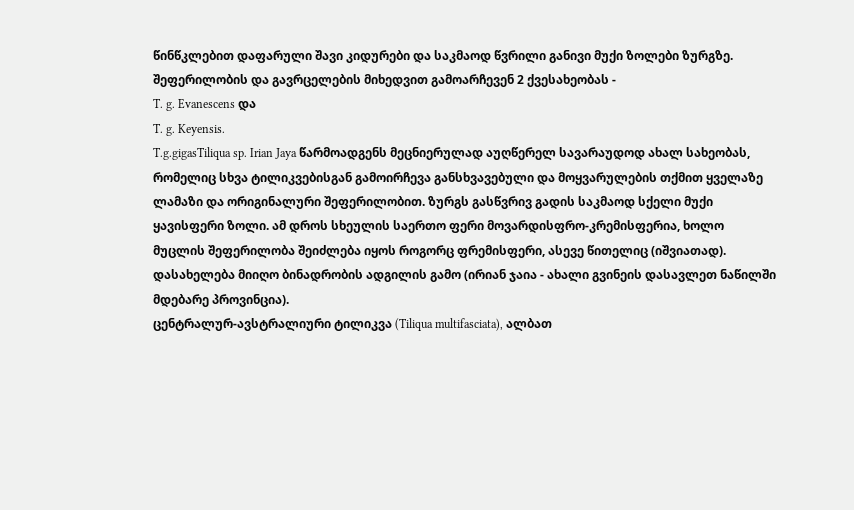წინწკლებით დაფარული შავი კიდურები და საკმაოდ წვრილი განივი მუქი ზოლები ზურგზე. შეფერილობის და გავრცელების მიხედვით გამოარჩევენ 2 ქვესახეობას -
T. g. Evanescens და
T. g. Keyensis.
T.g.gigasTiliqua sp. Irian Jaya წარმოადგენს მეცნიერულად აუღწერელ სავარაუდოდ ახალ სახეობას, რომელიც სხვა ტილიკვებისგან გამოირჩევა განსხვავებული და მოყვარულების თქმით ყველაზე ლამაზი და ორიგინალური შეფერილობით. ზურგს გასწვრივ გადის საკმაოდ სქელი მუქი ყავისფერი ზოლი. ამ დროს სხეულის საერთო ფერი მოვარდისფრო-კრემისფერია, ხოლო მუცლის შეფერილობა შეიძლება იყოს როგორც ფრემისფერი, ასევე წითელიც (იშვიათად). დასახელება მიიღო ბინადრობის ადგილის გამო (ირიან ჯაია - ახალი გვინეის დასავლეთ ნაწილში მდებარე პროვინცია).
ცენტრალურ-ავსტრალიური ტილიკვა (Tiliqua multifasciata), ალბათ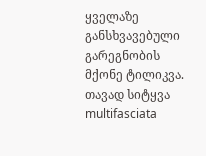ყველაზე განსხვავებული გარეგნობის მქონე ტილიკვა. თავად სიტყვა multifasciata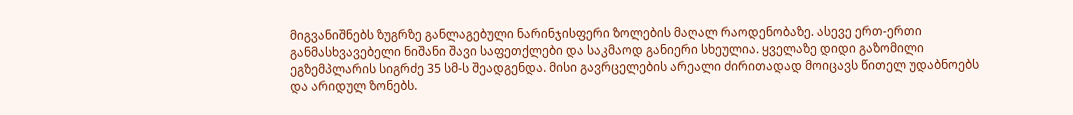მიგვანიშნებს ზუგრზე განლაგებული ნარინჯისფერი ზოლების მაღალ რაოდენობაზე. ასევე ერთ-ერთი განმასხვავებელი ნიშანი შავი საფეთქლები და საკმაოდ განიერი სხეულია. ყველაზე დიდი გაზომილი ეგზემპლარის სიგრძე 35 სმ-ს შეადგენდა. მისი გავრცელების არეალი ძირითადად მოიცავს წითელ უდაბნოებს და არიდულ ზონებს.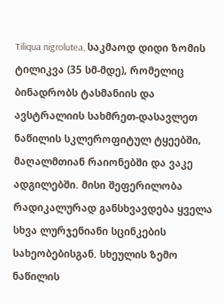Tiliqua nigrolutea, საკმაოდ დიდი ზომის ტილიკვა (35 სმ-მდე), რომელიც ბინადრობს ტასმანიის და ავსტრალიის სახმრეთ-დასავლეთ ნაწილის სკლეროფიტულ ტყეებში, მაღალმთიან რაიონებში და ვაკე ადგილებში. მისი შეფერილობა რადიკალურად განსხვავდება ყველა სხვა ლურჯენიანი სცინკების სახეობებისგან. სხეულის ზემო ნაწილის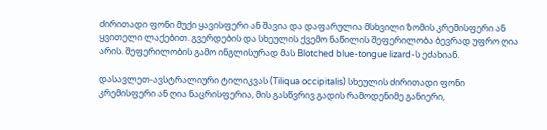ძირითადი ფონი მუქი ყავისფერი ან შავია და დაფარულია მსხვილი ზომის კრემისფერი ან ყვითელი ლაქებით. გვერდების და სხეულის ქვემო ნაწილის შეფერილობა ბევრად უფრო ღია არის. შეფერილობის გამო ინგლისურად მას Blotched blue-tongue lizard-ს ეძახიან.

დასავლეთ-ავსტრალიური ტილიკვას (Tiliqua occipitalis) სხეულის ძირითადი ფონი კრემისფერი ან ღია ნაცრისფერია, მის გასწვრივ გადის რამოდენიმე განიერი,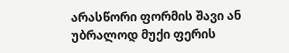არასწორი ფორმის შავი ან უბრალოდ მუქი ფერის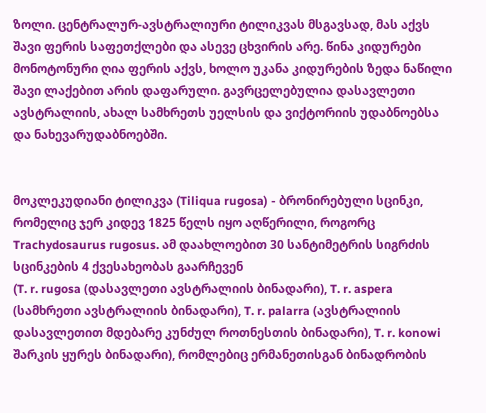ზოლი. ცენტრალურ-ავსტრალიური ტილიკვას მსგავსად, მას აქვს შავი ფერის საფეთქლები და ასევე ცხვირის არე. წინა კიდურები მონოტონური ღია ფერის აქვს, ხოლო უკანა კიდურების ზედა ნაწილი შავი ლაქებით არის დაფარული. გავრცელებულია დასავლეთი ავსტრალიის, ახალ სამხრეთს უელსის და ვიქტორიის უდაბნოებსა და ნახევარუდაბნოებში.


მოკლეკუდიანი ტილიკვა (Tiliqua rugosa) - ბრონირებული სცინკი, რომელიც ჯერ კიდევ 1825 წელს იყო აღწერილი, როგორც
Trachydosaurus rugosus. ამ დაახლოებით 30 სანტიმეტრის სიგრძის სცინკების 4 ქვესახეობას გაარჩევენ
(T. r. rugosa (დასავლეთი ავსტრალიის ბინადარი), T. r. aspera (სამხრეთი ავსტრალიის ბინადარი), T. r. palarra (ავსტრალიის დასავლეთით მდებარე კუნძულ როთნესთის ბინადარი), T. r. konowi შარკის ყურეს ბინადარი), რომლებიც ერმანეთისგან ბინადრობის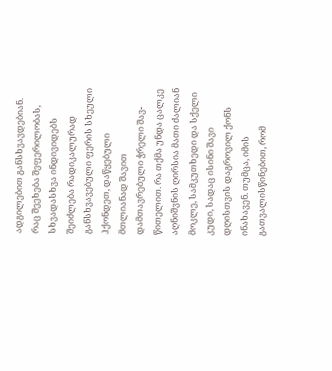ადგილებით განსხვავდებიან. რაც შეეხება შეფერილობას, სხვადასხვა ინდივიდებს შეიძლება რადიკალურად განსხვავებული ფერის სხეული ჰქონდეთ, დაწყებული მთლიანად შავით დამთავრებული ჭრელი შავ-წითელით. რა თქმა უნდა ცალკე აღნიშვნის ღირსია მათი ძალიან მოკლე, სამკუთხედი და სქელი კუდი, სადაც ისინი შავი დღისთვის დაგროვილ ქონს ინახავენ. თუმცა, იმის გათვალისწინებით, რომ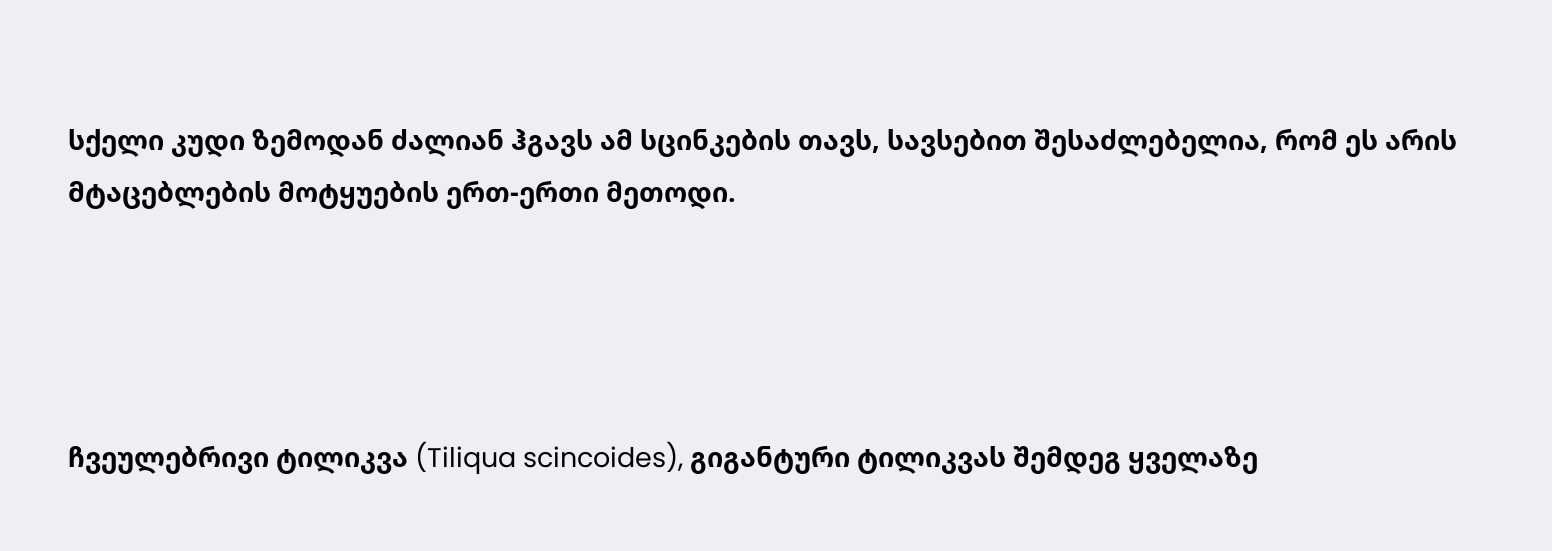სქელი კუდი ზემოდან ძალიან ჰგავს ამ სცინკების თავს, სავსებით შესაძლებელია, რომ ეს არის მტაცებლების მოტყუების ერთ-ერთი მეთოდი.




ჩვეულებრივი ტილიკვა (Tiliqua scincoides), გიგანტური ტილიკვას შემდეგ ყველაზე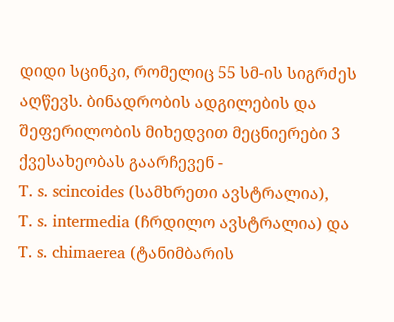დიდი სცინკი, რომელიც 55 სმ-ის სიგრძეს აღწევს. ბინადრობის ადგილების და შეფერილობის მიხედვით მეცნიერები 3 ქვესახეობას გაარჩევენ -
T. s. scincoides (სამხრეთი ავსტრალია),
T. s. intermedia (ჩრდილო ავსტრალია) და
T. s. chimaerea (ტანიმბარის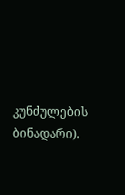კუნძულების ბინადარი).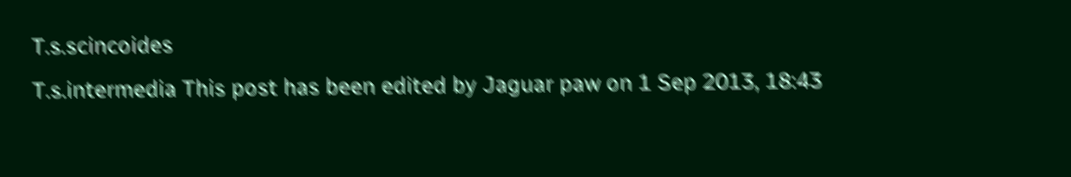T.s.scincoides
T.s.intermedia This post has been edited by Jaguar paw on 1 Sep 2013, 18:43